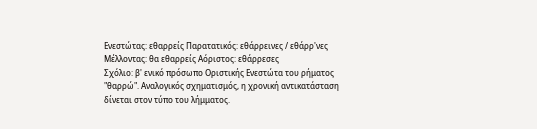Ενεστώτας: εθαρρείς Παρατατικός: εθάρρεινες / εθάρρ'νες Μέλλοντας: θα εθαρρείς Αόριστος: εθάρρεσες
Σχόλιο: β' ενικό πρόσωπο Οριστικής Ενεστώτα του ρήματος "θαρρώ". Αναλογικός σχηματισμός, η χρονική αντικατάσταση δίνεται στον τύπο του λήμματος.